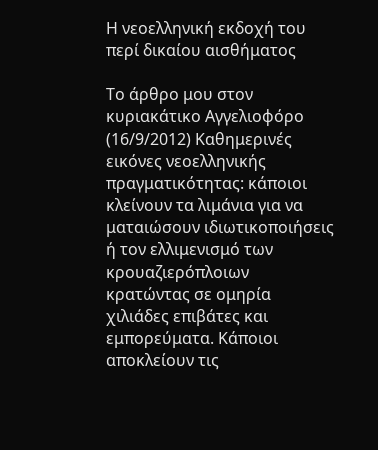Η νεοελληνική εκδοχή του περί δικαίου αισθήματος

Το άρθρο μου στον κυριακάτικο Αγγελιοφόρο (16/9/2012) Καθημερινές εικόνες νεοελληνικής πραγματικότητας: κάποιοι κλείνουν τα λιμάνια για να ματαιώσουν ιδιωτικοποιήσεις ή τον ελλιμενισμό των κρουαζιερόπλοιων κρατώντας σε ομηρία χιλιάδες επιβάτες και εμπορεύματα. Κάποιοι αποκλείουν τις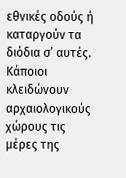εθνικές οδούς ή καταργούν τα διόδια σ’ αυτές. Κάποιοι κλειδώνουν αρχαιολογικούς χώρους τις μέρες της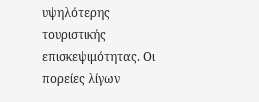υψηλότερης τουριστικής επισκεψιμότητας. Οι πορείες λίγων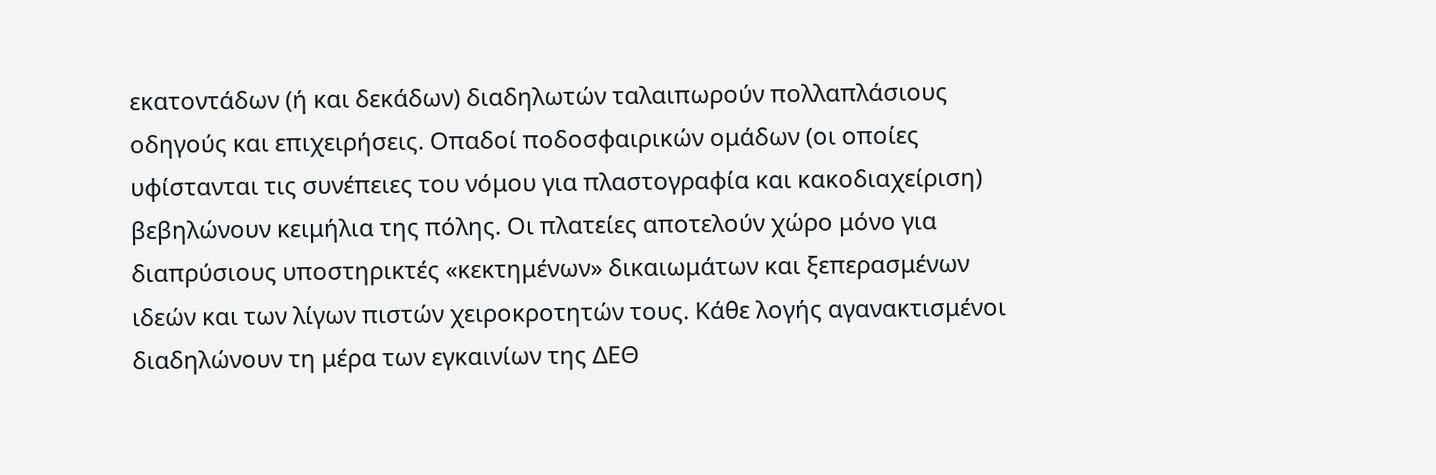εκατοντάδων (ή και δεκάδων) διαδηλωτών ταλαιπωρούν πολλαπλάσιους οδηγούς και επιχειρήσεις. Οπαδοί ποδοσφαιρικών ομάδων (οι οποίες υφίστανται τις συνέπειες του νόμου για πλαστογραφία και κακοδιαχείριση) βεβηλώνουν κειμήλια της πόλης. Οι πλατείες αποτελούν χώρο μόνο για διαπρύσιους υποστηρικτές «κεκτημένων» δικαιωμάτων και ξεπερασμένων ιδεών και των λίγων πιστών χειροκροτητών τους. Κάθε λογής αγανακτισμένοι διαδηλώνουν τη μέρα των εγκαινίων της ΔΕΘ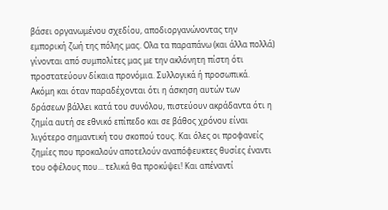βάσει οργανωμένου σχεδίου, αποδιοργανώνοντας την εμπορική ζωή της πόλης μας. Ολα τα παραπάνω (και άλλα πολλά) γίνονται από συμπολίτες μας με την ακλόνητη πίστη ότι προστατεύουν δίκαια προνόμια. Συλλογικά ή προσωπικά. Ακόμη και όταν παραδέχονται ότι η άσκηση αυτών των δράσεων βάλλει κατά του συνόλου, πιστεύουν ακράδαντα ότι η ζημία αυτή σε εθνικό επίπεδο και σε βάθος χρόνου είναι λιγότερο σημαντική του σκοπού τους. Και όλες οι προφανείς ζημίες που προκαλούν αποτελούν αναπόφευκτες θυσίες έναντι του οφέλους που... τελικά θα προκύψει! Και απέναντί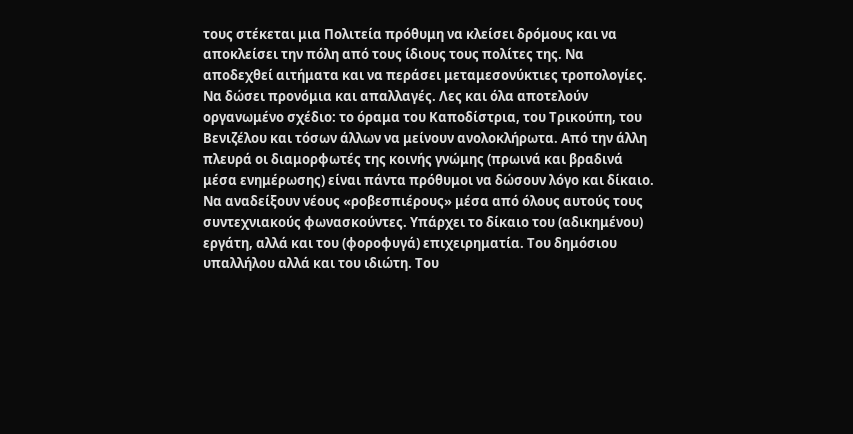τους στέκεται μια Πολιτεία πρόθυμη να κλείσει δρόμους και να αποκλείσει την πόλη από τους ίδιους τους πολίτες της. Να αποδεχθεί αιτήματα και να περάσει μεταμεσονύκτιες τροπολογίες. Να δώσει προνόμια και απαλλαγές. Λες και όλα αποτελούν οργανωμένο σχέδιο: το όραμα του Καποδίστρια, του Τρικούπη, του Βενιζέλου και τόσων άλλων να μείνουν ανολοκλήρωτα. Από την άλλη πλευρά οι διαμορφωτές της κοινής γνώμης (πρωινά και βραδινά μέσα ενημέρωσης) είναι πάντα πρόθυμοι να δώσουν λόγο και δίκαιο. Να αναδείξουν νέους «ροβεσπιέρους» μέσα από όλους αυτούς τους συντεχνιακούς φωνασκούντες. Υπάρχει το δίκαιο του (αδικημένου) εργάτη, αλλά και του (φοροφυγά) επιχειρηματία. Του δημόσιου υπαλλήλου αλλά και του ιδιώτη. Του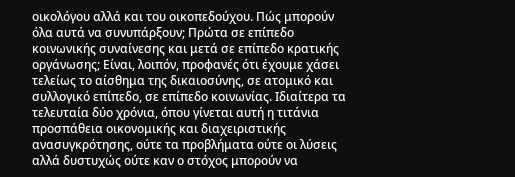οικολόγου αλλά και του οικοπεδούχου. Πώς μπορούν όλα αυτά να συνυπάρξουν; Πρώτα σε επίπεδο κοινωνικής συναίνεσης και μετά σε επίπεδο κρατικής οργάνωσης; Είναι, λοιπόν, προφανές ότι έχουμε χάσει τελείως το αίσθημα της δικαιοσύνης, σε ατομικό και συλλογικό επίπεδο, σε επίπεδο κοινωνίας. Ιδιαίτερα τα τελευταία δύο χρόνια, όπου γίνεται αυτή η τιτάνια προσπάθεια οικονομικής και διαχειριστικής ανασυγκρότησης, ούτε τα προβλήματα ούτε οι λύσεις αλλά δυστυχώς ούτε καν ο στόχος μπορούν να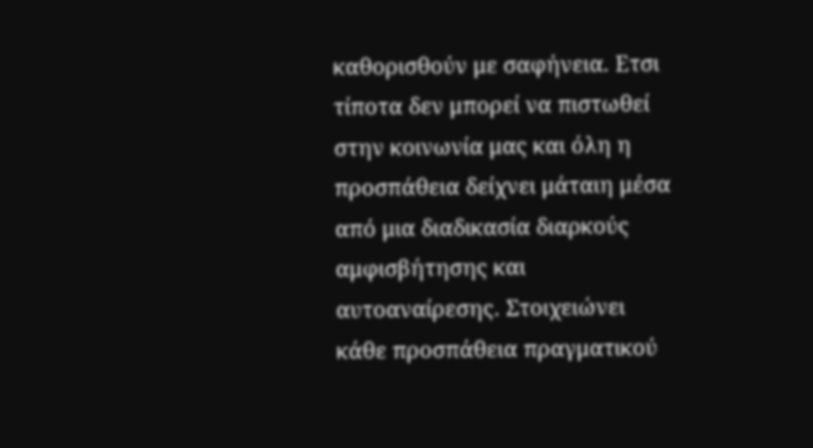καθορισθούν με σαφήνεια. Ετσι τίποτα δεν μπορεί να πιστωθεί στην κοινωνία μας και όλη η προσπάθεια δείχνει μάταιη μέσα από μια διαδικασία διαρκούς αμφισβήτησης και αυτοαναίρεσης. Στοιχειώνει κάθε προσπάθεια πραγματικού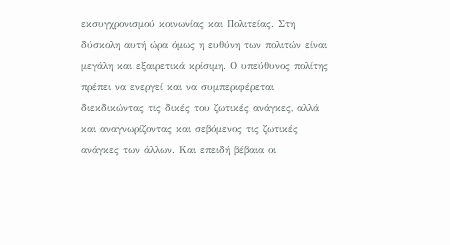εκσυγχρονισμού κοινωνίας και Πολιτείας. Στη δύσκολη αυτή ώρα όμως η ευθύνη των πολιτών είναι μεγάλη και εξαιρετικά κρίσιμη. Ο υπεύθυνος πολίτης πρέπει να ενεργεί και να συμπεριφέρεται διεκδικώντας τις δικές του ζωτικές ανάγκες, αλλά και αναγνωρίζοντας και σεβόμενος τις ζωτικές ανάγκες των άλλων. Και επειδή βέβαια οι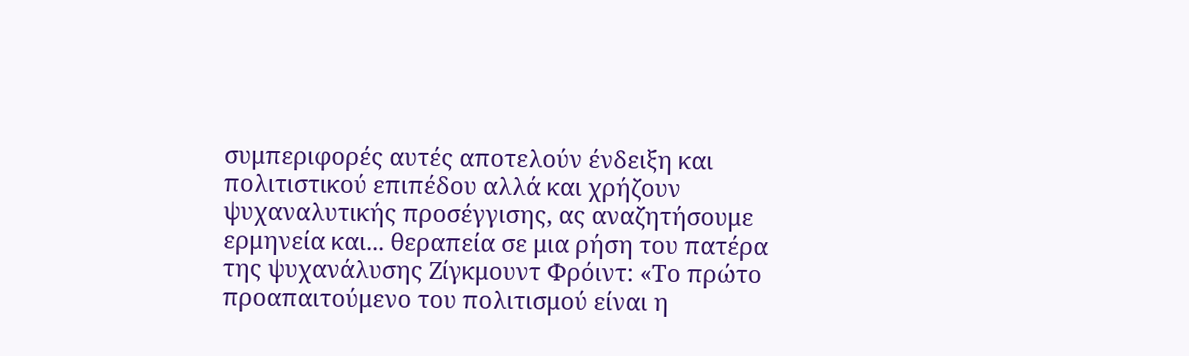συμπεριφορές αυτές αποτελούν ένδειξη και πολιτιστικού επιπέδου αλλά και χρήζουν ψυχαναλυτικής προσέγγισης, ας αναζητήσουμε ερμηνεία και... θεραπεία σε μια ρήση του πατέρα της ψυχανάλυσης Ζίγκμουντ Φρόιντ: «Το πρώτο προαπαιτούμενο του πολιτισμού είναι η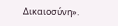Δικαιοσύνη».